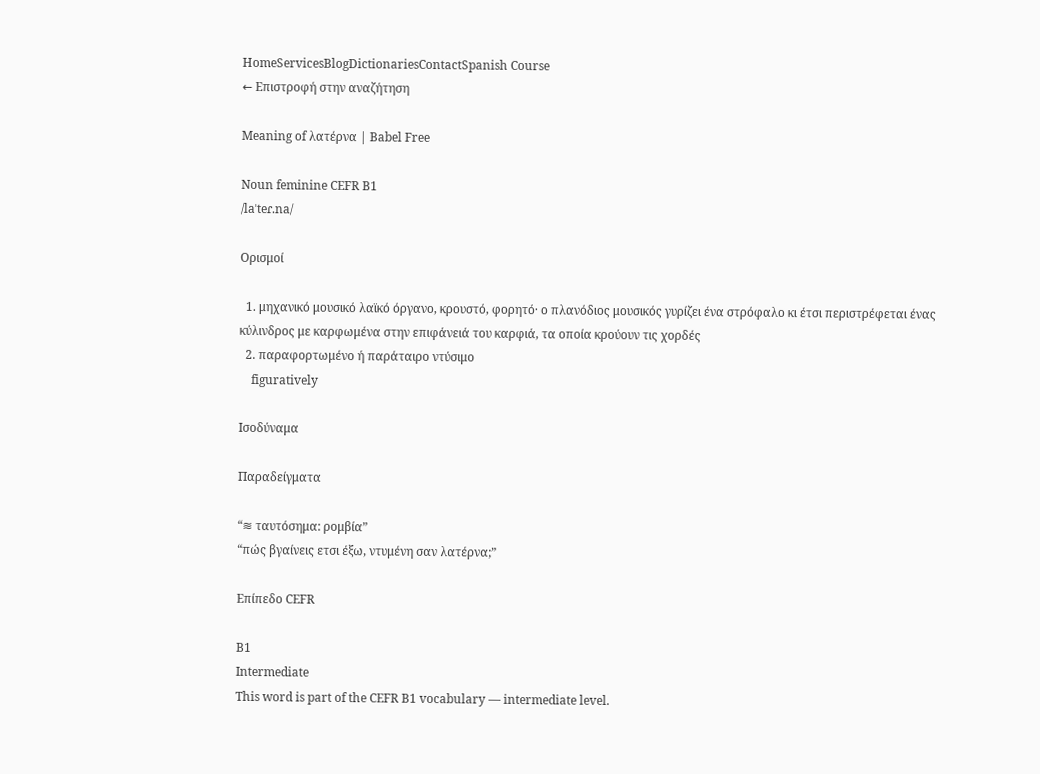HomeServicesBlogDictionariesContactSpanish Course
← Επιστροφή στην αναζήτηση

Meaning of λατέρνα | Babel Free

Noun feminine CEFR B1
/laˈteɾ.na/

Ορισμοί

  1. μηχανικό μουσικό λαϊκό όργανο, κρουστό, φορητό· o πλανόδιος μουσικός γυρίζει ένα στρόφαλο κι έτσι περιστρέφεται ένας κύλινδρος με καρφωμένα στην επιφάνειά του καρφιά, τα οποία κρούουν τις χορδές
  2. παραφορτωμένο ή παράταιρο ντύσιμο
    figuratively

Ισοδύναμα

Παραδείγματα

“≋ ταυτόσημα: ρομβία”
“πώς βγαίνεις ετσι έξω, ντυμένη σαν λατέρνα;”

Επίπεδο CEFR

B1
Intermediate
This word is part of the CEFR B1 vocabulary — intermediate level.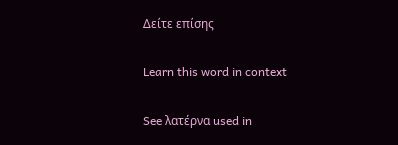Δείτε επίσης

Learn this word in context

See λατέρνα used in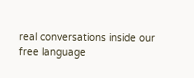real conversations inside our free language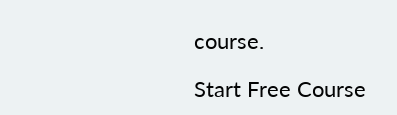course.

Start Free Course